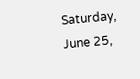Saturday, June 25,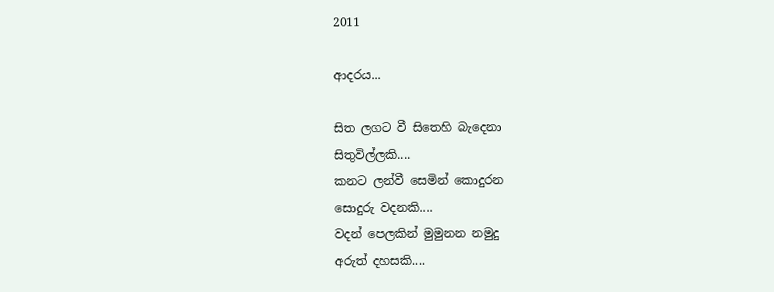2011

ආදරය...

සිත ලගට වී සිතෙහි බැදෙනා
සිතුවිල්ලකි....
කනට ලන්වී සෙමින් කොදුරන
සොදුරු වදනකි....
වදන් පෙලකින් මුමුනන නමුදු
අරුත් දහසකි....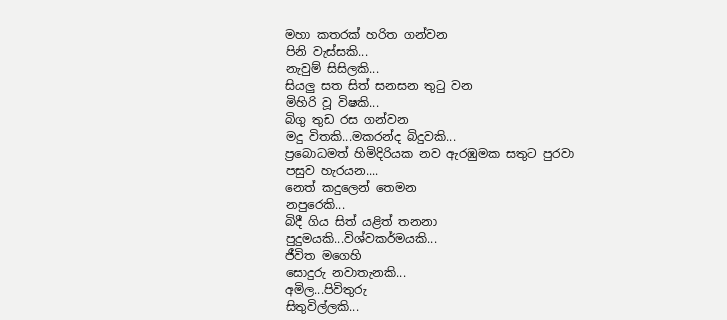මහා කතරක් හරිත ගන්වන
පිනි වැස්සකි...
නැවුම් සිසිලකි...
සියලු සත සිත් සනසන තුටු වන
මිහිරි වූ විෂකි...
බිගු තුඩ රස ගන්වන
මදු විතකි...මකරන්ද බිදුවකි...
ප්‍රබොධමත් හිමිදිරියක නව ඇරඹුමක සතුට පුරවා
පසුව හැරයන....
නෙත් කදුලෙන් තෙමන
නපුරෙකි...
බිදී ගිය සිත් යළිත් තනනා
පුදුමයකි...විශ්වකර්මයකි...
ජීවිත මගෙහි
සොදුරු නවාතැනකි...
අමිල...පිවිතුරු
සිතුවිල්ලකි...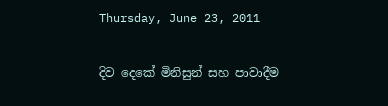Thursday, June 23, 2011

දිව දෙකේ මිනිසුන් සහ පාවාදීම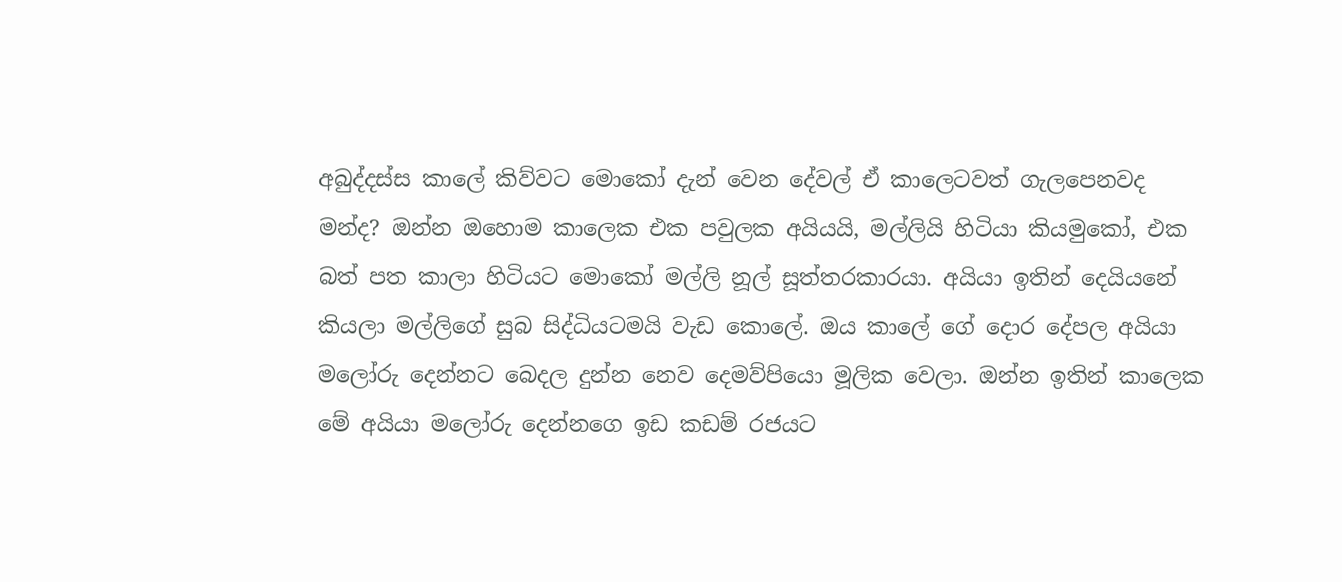අබුද්දස්ස කාලේ කිව්වට මොකෝ දැන් වෙන දේවල් ඒ කාලෙටවත් ගැලපෙනවද මන්ද? ඔන්න ඔහොම කාලෙක එක පවුලක අයියයි, මල්ලියි හිටියා කියමුකෝ, එක බත් පත කාලා හිටියට මොකෝ මල්ලි නූල් සූත්තරකාරයා. අයියා ඉතින් දෙයියනේ කියලා මල්ලිගේ සුබ සිද්ධියටමයි වැඩ කොලේ. ඔය කාලේ ගේ දොර දේපල අයියා මලෝරු දෙන්නට බෙදල දුන්න නෙව දෙමව්පියො මූලික වෙලා. ඔන්න ඉතින් කාලෙක මේ අයියා මලෝරු දෙන්නගෙ ඉඩ කඩම් රජයට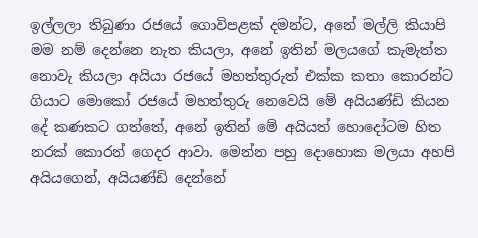ඉල්ලලා තිබුණා රජයේ ගොවිපළක් දමන්ට, අනේ මල්ලි කියාපි මම නම් දෙන්නෙ නැත කියලා, අනේ ඉතින් මලයගේ කැමැත්ත නොවැ කියලා අයියා රජයේ මහත්තුරුත් එක්ක කතා කොරන්ට ගියාට මොකෝ රජයේ මහත්තුරු නෙවෙයි මේ අයියණ්ඩි කියන දේ කණකට ගත්තේ, අනේ ඉතින් මේ අයියත් හොදෝටම හිත නරක් කොරන් ගෙදර ආවා. මෙන්න පහු දොහොක මලයා අහපි අයියගෙන්, අයියණ්ඩි දෙන්නේ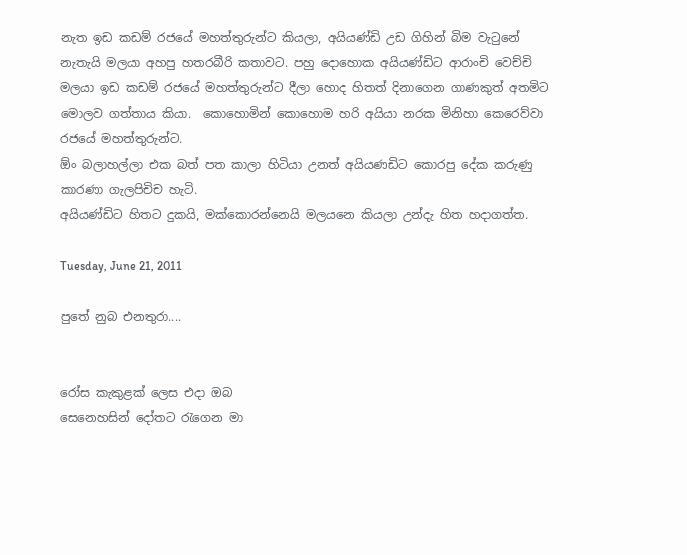නැත ඉඩ කඩම් රජයේ මහත්තුරුන්ට කියලා, අයියණ්ඩි උඩ ගිහින් බිම වැටුනේ නැතැයි මලයා අහපු හතරබීරි කතාවට. පහු දොහොක අයියණ්ඩිට ආරාංචි වෙච්චි මලයා ඉඩ කඩම් රජයේ මහත්තුරුන්ට දීලා හොද හිතත් දිනාගෙන ගාණකුත් අතමිට මොලව ගත්තාය කියා.  කොහොමින් කොහොම හරි අයියා නරක මිනිහා කෙරෙව්වා රජයේ මහත්තුරුන්ට.
ඕං බලාහල්ලා එක බත් පත කාලා හිටියා උනත් අයියණඩිට කොරපු දේක කරුණු කාරණා ගැලපිචිච හැටි.
අයියණ්ඩිට හිතට දුකයි, මක්කොරන්නෙයි මලයනෙ කියලා උන්දැ හිත හදාගත්ත.

Tuesday, June 21, 2011

පුතේ නුබ එනතුරා....


රෝස කැකුළක් ලෙස එදා ඔබ
සෙනෙහසින් දෝතට රැගෙන මා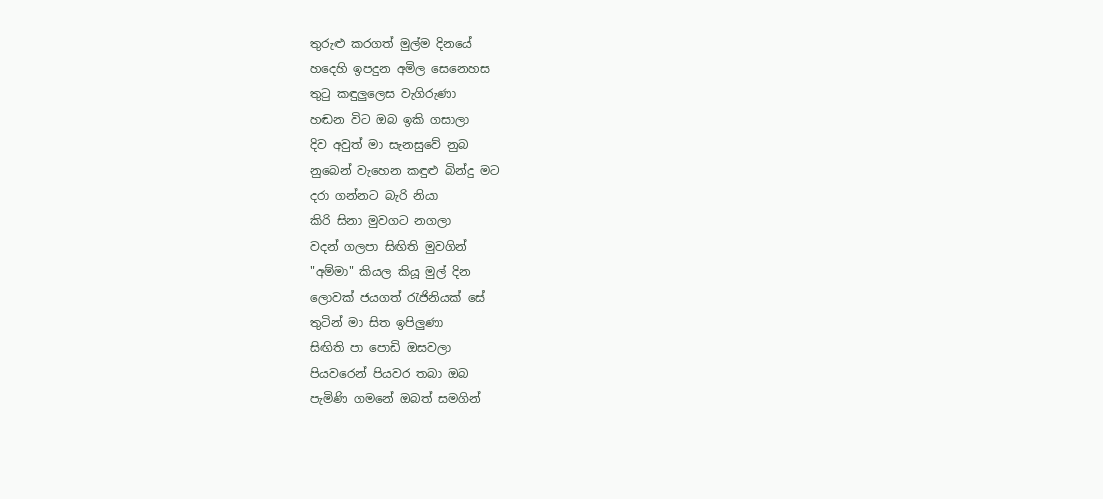තුරුළු කරගත් මුල්ම දිනයේ
හදෙහි ඉපදුන අමිල සෙනෙහස
තුටු කඳුලුලෙස වැගිරුණා
හඬන විට ඔබ ඉකි ගසාලා
දිව අවුත් මා සැනසුවේ නුබ
නුබෙන් වැහෙන කඳුළු බින්දු මට
දරා ගන්නට බැරි නියා
කිරි සිනා මුවගට නගලා
වදන් ගලපා සිඟිති මුවගින්
"අම්මා" කියල කියූ මුල් දින
ලොවක් ජයගත් රැජිනියක් සේ
තුටින් මා සිත ඉපිලුණා
සිඟිති පා පොඩි ඔසවලා
පියවරෙන් පියවර තබා ඔබ
පැමිණි ගමනේ ඔබත් සමගින්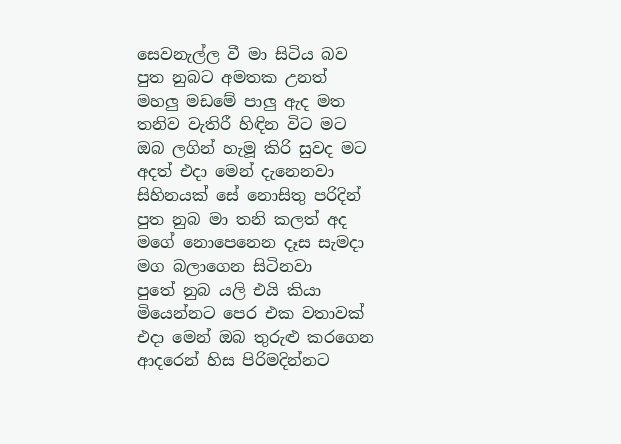සෙවනැල්ල වී මා සිටිය බව
පුත නුබට අමතක උනත්
මහලු මඩමේ පාලු ඇද මත
තනිව වැතිරී හිඳින විට මට
ඔබ ලගින් හැමූ කිරි සුවද මට
අදත් එදා මෙන් දැනෙනවා
සිහිනයක් සේ නොසිතු පරිදින්
පුත නුබ මා තනි කලත් අද
මගේ නොපෙනෙන දෑස සැමදා
මග බලාගෙන සිටිනවා
පුතේ නුබ යලි එයි කියා
මියෙන්නට පෙර එක වතාවක්
එදා මෙන් ඔබ තුරුළු කරගෙන
ආදරෙන් හිස පිරිමදින්නට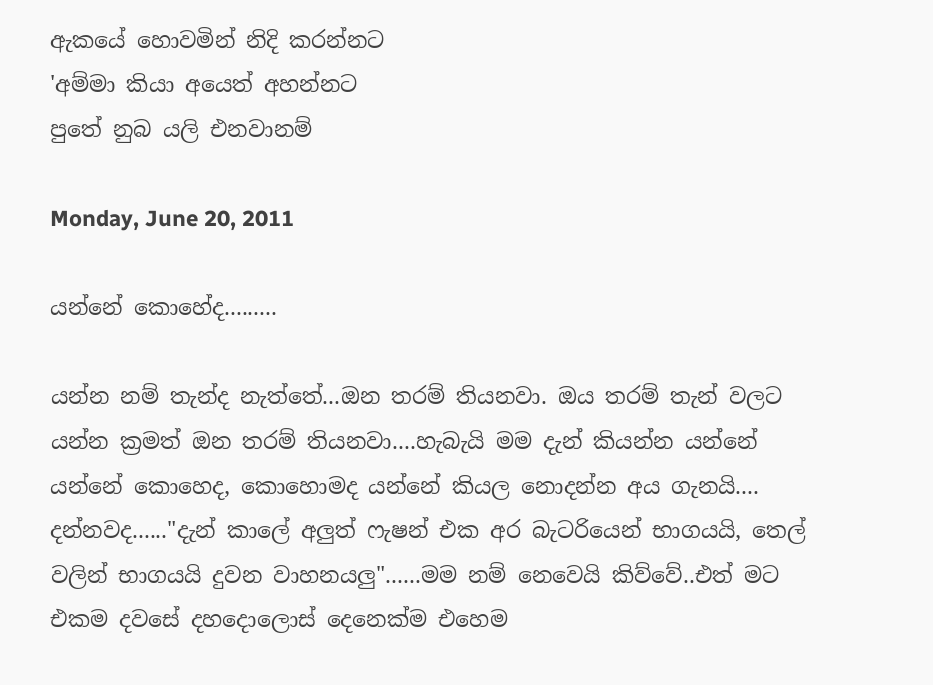ඇකයේ හොවමින් නිදි කරන්නට
'අම්මා කියා අයෙත් අහන්නට
පුතේ නුබ යලි එනවානම්

Monday, June 20, 2011

යන්නේ කොහේද.........

යන්න නම් තැන්ද නැත්තේ...ඔන තරම් තියනවා. ඔය තරම් තැන් වලට යන්න ක්‍රමත් ඔන තරම් තියනවා....හැබැයි මම දැන් කියන්න යන්නේ යන්නේ කොහෙද, කොහොමද යන්නේ කියල නොදන්න අය ගැනයි....
දන්නවද......"දැන් කාලේ අලුත් ෆැෂන් එක අර බැටරියෙන් භාගයයි, තෙල් වලින් භාගයයි දුවන වාහනයලු"......මම නම් නෙවෙයි කිව්වේ..එත් මට එකම දවසේ දහදොලොස් දෙනෙක්ම එහෙම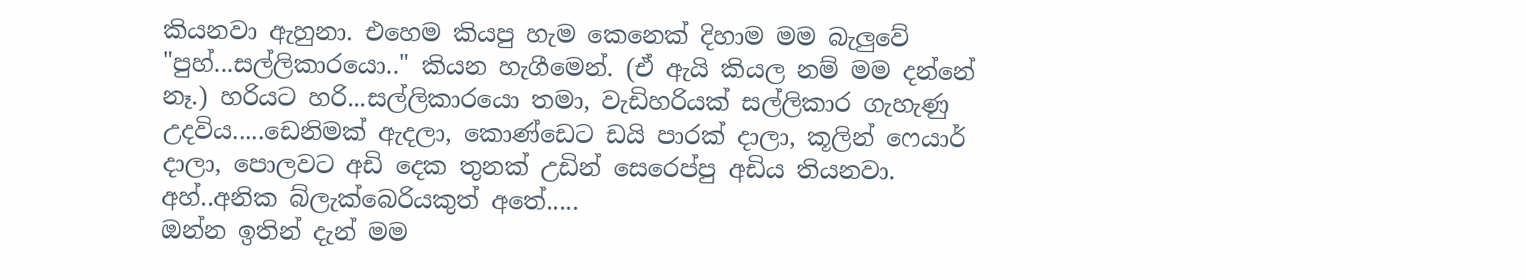කියනවා ඇහුනා. එහෙම කියපු හැම කෙනෙක් දිහාම මම බැලුවේ "පුහ්...සල්ලිකාරයො.." කියන හැගීමෙන්. (ඒ ඇයි කියල නම් මම දන්නේ නෑ.) හරියට හරි...සල්ලිකාරයො තමා, වැඩිහරියක් සල්ලිකාර ගැහැණු උදවිය.....ඩෙනිමක් ඇදලා, කොණ්ඩෙට ඩයි පාරක් දාලා, කූලින් ෆෙයාර් දාලා, පොලවට අඩි දෙක තුනක් උඩින් සෙරෙප්පු අඩිය තියනවා. අහ්..අනික බ්ලැක්බෙරියකුත් අතේ.....
ඔන්න ඉතින් දැන් මම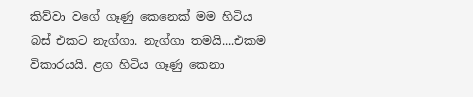කිව්වා වගේ ගෑණු කෙනෙක් මම හිටිය බස් එකට නැග්ගා. නැග්ගා තමයි....එකම විකාරයයි. ළග හිටිය ගෑණු කෙනා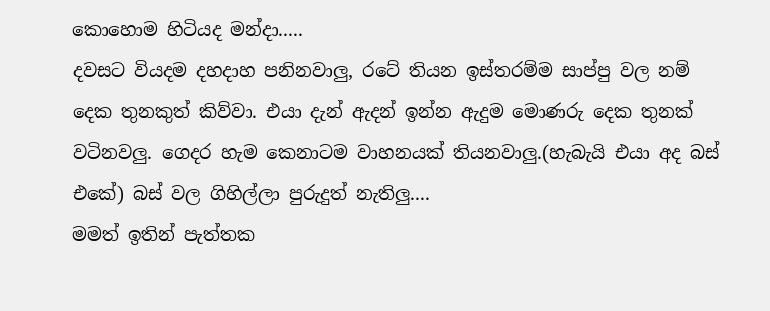කොහොම හිටියද මන්දා.....
දවසට වියදම දහදාහ පනිනවාලු, රටේ තියන ඉස්තරම්ම සාප්පු වල නම් දෙක තුනකුත් කිව්වා. එයා දැන් ඇදන් ඉන්න ඇදුම මොණරු දෙක තුනක් වටිනවලු. ගෙදර හැම කෙනාටම වාහනයක් තියනවාලු.(හැබැයි එයා අද බස් එකේ) බස් වල ගිහිල්ලා පුරුදුත් නැතිලු....
මමත් ඉතින් පැත්තක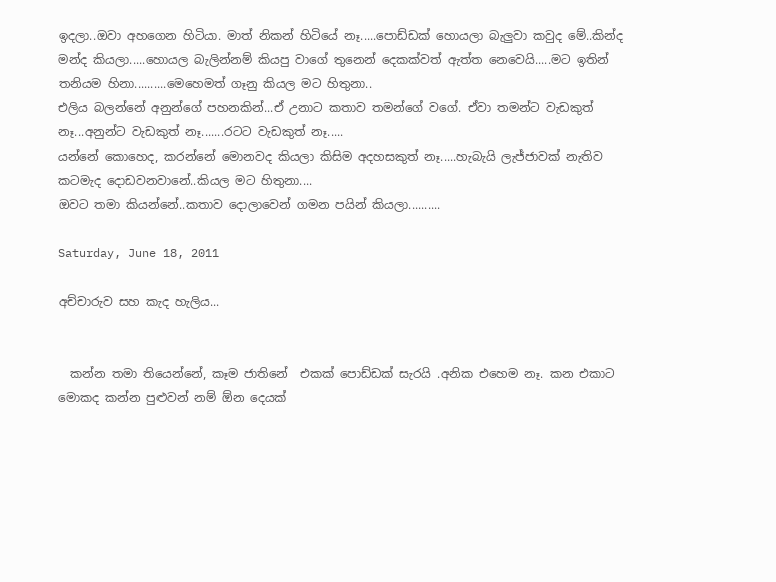ඉදලා..ඔවා අහගෙන හිටියා. මාත් නිකන් හිටියේ නෑ.....පොඩ්ඩක් හොයලා බැලුවා කවුද මේ..කින්ද මන්ද කියලා.....හොයල බැලින්නම් කියපු වාගේ තුනෙන් දෙකක්වත් ඇත්ත නෙවෙයි.....මට ඉතින් තනියම හිනා..........මෙහෙමත් ගෑනු කියල මට හිතුනා..
එලිය බලන්නේ අනුන්ගේ පහනකින්...ඒ උනාට කතාව තමන්ගේ වගේ. ඒවා තමන්ට වැඩකුත් නෑ...අනුන්ට වැඩකුත් නෑ.......රටට වැඩකුත් නෑ.....
යන්නේ කොහෙද, කරන්නේ මොනවද කියලා කිසිම අදහසකුත් නෑ.....හැබැයි ලැජ්ජාවක් නැතිව කටමැද දොඩවනවානේ..කියල මට හිතුනා....
ඔවට තමා කියන්නේ..කතාව දොලාවෙන් ගමන පයින් කියලා..........

Saturday, June 18, 2011

අච්චාරුව සහ කැද හැලිය...


  කන්න තමා තියෙන්නේ, කෑම ජාතිනේ  එකක් පොඩ්ඩක් සැරයි .අනික එහෙම නෑ. කන එකාට මොකද කන්න පුළුවන් නම් ඕන දෙයක්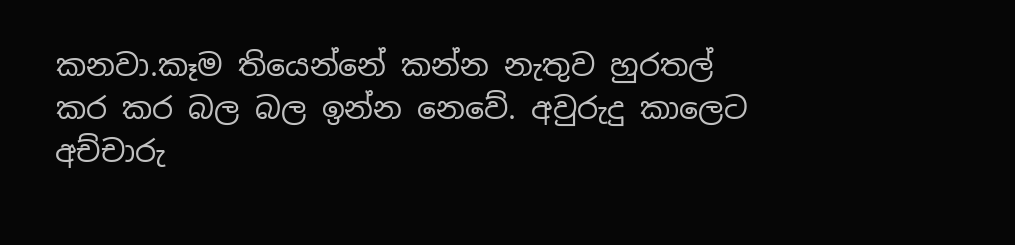කනවා.කෑම තියෙන්නේ කන්න නැතුව හුරතල් කර කර බල බල ඉන්න නෙවේ. අවුරුදු කාලෙට අච්චාරු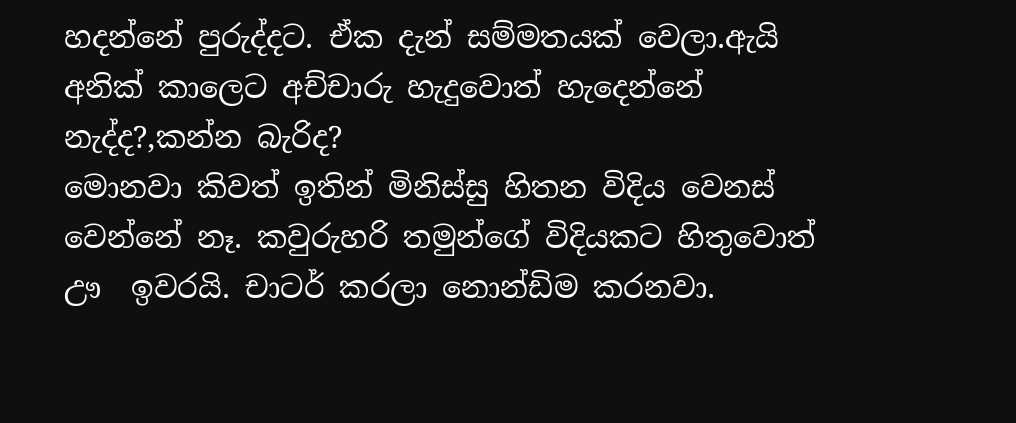හදන්නේ පුරුද්දට. ඒක දැන් සම්මතයක් වෙලා.ඇයි අනික් කාලෙට අච්චාරු හැදුවොත් හැදෙන්නේ නැද්ද?,කන්න බැරිද?
මොනවා කිවත් ඉතින් මිනිස්සු හිතන විදිය වෙනස් වෙන්නේ නෑ. කවුරුහරි තමුන්ගේ විදියකට හිතුවොත් ඌ  ඉවරයි. චාටර් කරලා නොන්ඩිම කරනවා.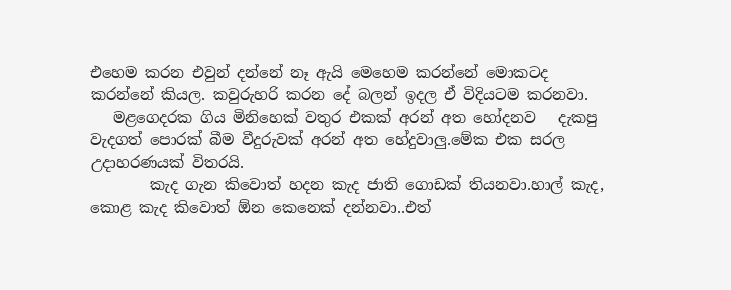එහෙම කරන එවුන් දන්නේ නෑ ඇයි මෙහෙම කරන්නේ මොකටද කරන්නේ කියල. කවුරුහරි කරන දේ බලන් ඉදල ඒ විදියටම කරනවා.
   මළගෙදරක ගිය මිනිහෙක් වතුර එකක් අරන් අත හෝදනව   දැකපු වැදගත් පොරක් බීම වීදුරුවක් අරන් අත හේදුවාලු.මේක එක සරල උදාහරණයක් විතරයි.
        කැද ගැන කිවොත් හදන කැද ජාති ගොඩක් තියනවා.හාල් කැද, කොළ කැද කිවොත් ඕන කෙනෙක් දන්නවා..එත්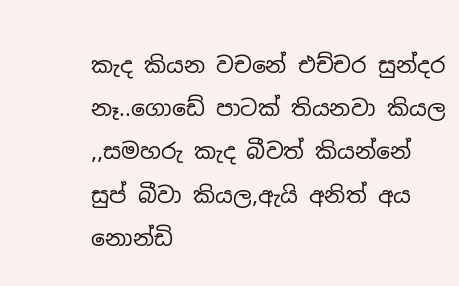කැද කියන වචනේ එච්චර සුන්දර නෑ..ගොඩේ පාටක් තියනවා කියල ,,සමහරු කැද බීවත් කියන්නේ සුප් බීවා කියල,ඇයි අනිත් අය  නොන්ඩි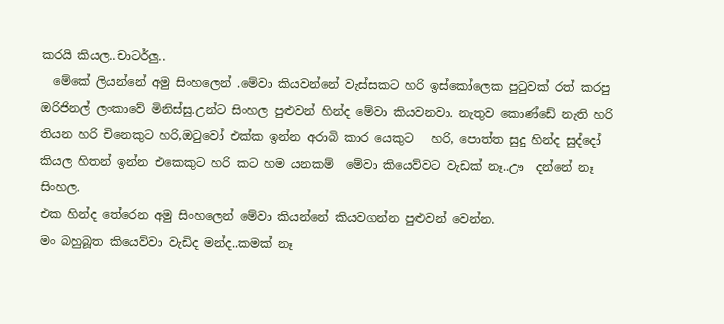කරයි කියල..චාටර්ලු..
  මේකේ ලියන්නේ අමු සිංහලෙන් .මේවා කියවන්නේ වැස්සකට හරි ඉස්කෝලෙක පුටුවක් රත් කරපු ඔරිජිනල් ලංකාවේ මිනිස්සු.උන්ට සිංහල පුළුවන් හින්ද මේවා කියවනවා. නැතුව කොණ්ඩේ නැති හරි තියන හරි චිනෙකුට හරි,ඔටුවෝ එක්ක ඉන්න අරාබි කාර යෙකුට   හරි, පොත්ත සුදු හින්ද සුද්දෝ කියල හිතන් ඉන්න එකෙකුට හරි කට හම යනකම්  මේවා කියෙව්වට වැඩක් නෑ..ඌ  දන්නේ නෑ සිංහල.
එක හින්ද තේරෙන අමු සිංහලෙන් මේවා කියන්නේ කියවගන්න පුළුවන් වෙන්න.
මං බහුබූත කියෙව්වා වැඩිද මන්ද..කමක් නෑ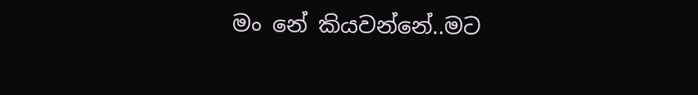මං නේ කියවන්නේ..මට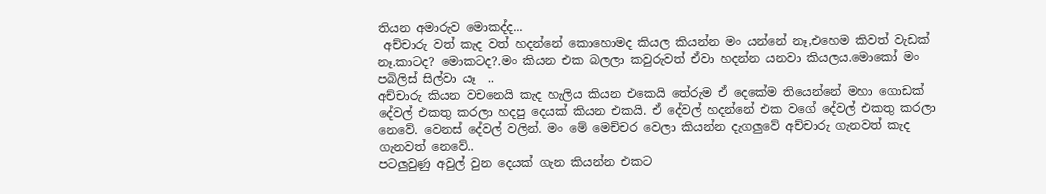තියන අමාරුව මොකද්ද...
 අච්චාරු වත් කැද වත් හදන්නේ කොහොමද කියල කියන්න මං යන්නේ නෑ,එහෙම කිවත් වැඩක් නෑ.කාටද? මොකටද?.මං කියන එක බලලා කවුරුවත් ඒවා හදන්න යනවා කියලය.මොකෝ මං පබිලිස් සිල්වා යෑ  ..
අච්චාරු කියන වචනෙයි කැද හැලිය කියන එකෙයි තේරුම ඒ දෙකේම තියෙන්නේ මහා ගොඩක් දේවල් එකතු කරලා හදපු දෙයක් කියන එකයි. ඒ දේවල් හදන්නේ එක වගේ දේවල් එකතු කරලා නෙවේ. වෙනස් දේවල් වලින්. මං මේ මෙච්චර වෙලා කියන්න දැගලුවේ අච්චාරු ගැනවත් කැද ගැනවත් නෙවේ..
පටලුවුණු අවුල් වුන දෙයක් ගැන කියන්න එකට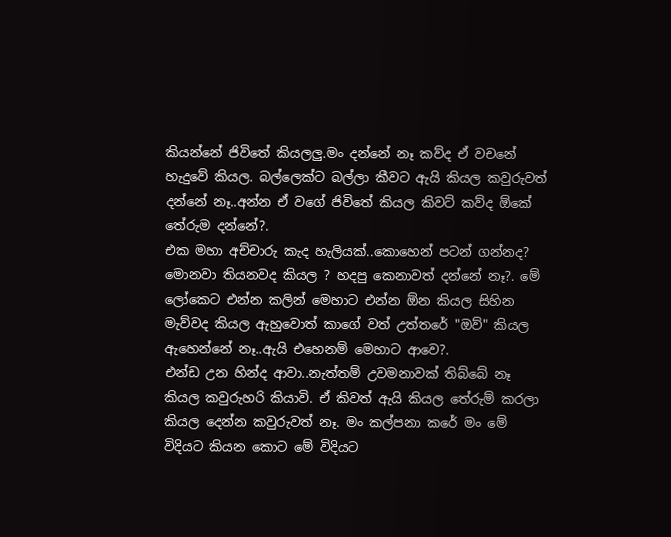කියන්නේ ජිවිතේ කියලලු.මං දන්නේ නෑ කව්ද ඒ වචනේ හැදුවේ කියල. බල්ලෙක්ට බල්ලා කීවට ඇයි කියල කවුරුවත් දන්නේ නෑ..අන්න ඒ වගේ ජිවිතේ කියල කිවට් කව්ද ඕකේ තේරුම දන්නේ?.
එක මහා අච්චාරු කැද හැලියක්..කොහෙන් පටන් ගන්නද? මොනවා තියනවද කියල ? හදපු කෙනාවත් දන්නේ නෑ?. මේ ලෝකෙට එන්න කලින් මෙහාට එන්න ඕන කියල සිහින මැව්වද කියල ඇහුවොත් කාගේ වත් උත්තරේ "ඔව්" කියල ඇහෙන්නේ නෑ..ඇයි එහෙනම් මෙහාට ආවෙ?.
එන්ඩ උන හින්ද ආවා..නැත්තම් උවමනාවක් තිබ්බේ නෑ කියල කවුරුහරි කියාවි. ඒ කිවත් ඇයි කියල තේරුම් කරලා කියල දෙන්න කවුරුවත් නෑ. මං කල්පනා කරේ මං මේ විදියට කියන කොට මේ විදියට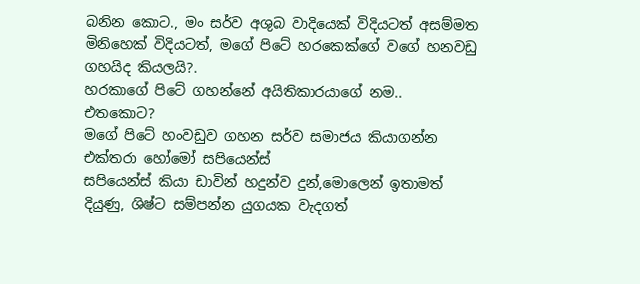බනින කොට., මං සර්ව අශුබ වාදියෙක් විදියටත් අසම්මත මිනිහෙක් විදියටත්, මගේ පිටේ හරකෙක්ගේ වගේ හනවඩු ගහයිද කියලයි?.
හරකාගේ පිටේ ගහන්නේ අයිතිකාරයාගේ නම..
එතකොට?
මගේ පිටේ හංවඩුව ගහන සර්ව සමාජය කියාගන්න එක්තරා හෝමෝ සපියෙන්ස්
සපියෙන්ස් කියා ඩාවින් හදුන්ව දුන්,මොලෙන් ඉතාමත් දියුණු, ශිෂ්ට සම්පන්න යුගයක වැදගත්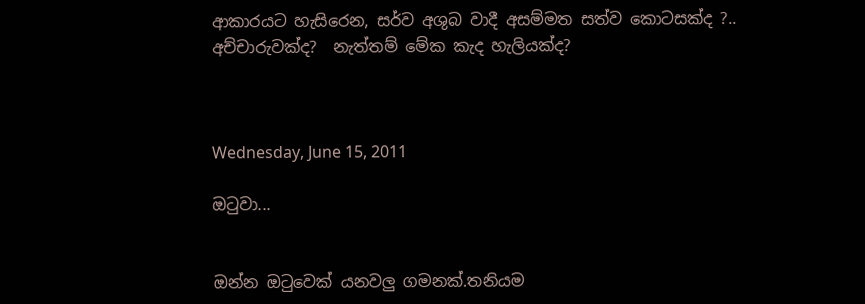ආකාරයට හැසිරෙන, සර්ව අශුබ වාදී අසම්මත සත්ව කොටසක්ද ?..
අච්චාරුවක්ද?  නැත්තම් මේක කැද හැලියක්ද?



Wednesday, June 15, 2011

ඔටුවා...


ඔන්න ඔටුවෙක් යනවලු ගමනක්.තනියම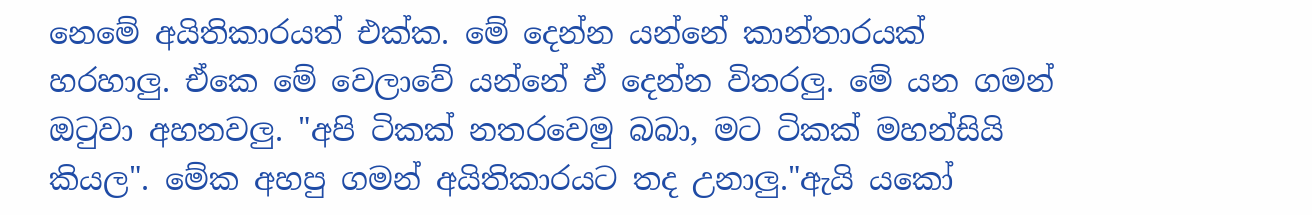නෙමේ අයිතිකාරයත් එක්ක. මේ දෙන්න යන්නේ කාන්තාරයක් හරහාලු. ඒකෙ මේ වෙලාවේ යන්නේ ඒ දෙන්න විතරලු. මේ යන ගමන් ඔටුවා අහනවලු. "අපි ටිකක් නතරවෙමු බබා, මට ටිකක් මහන්සියි කියල". මේක අහපු ගමන් අයිතිකාරයට තද උනාලු."ඇයි යකෝ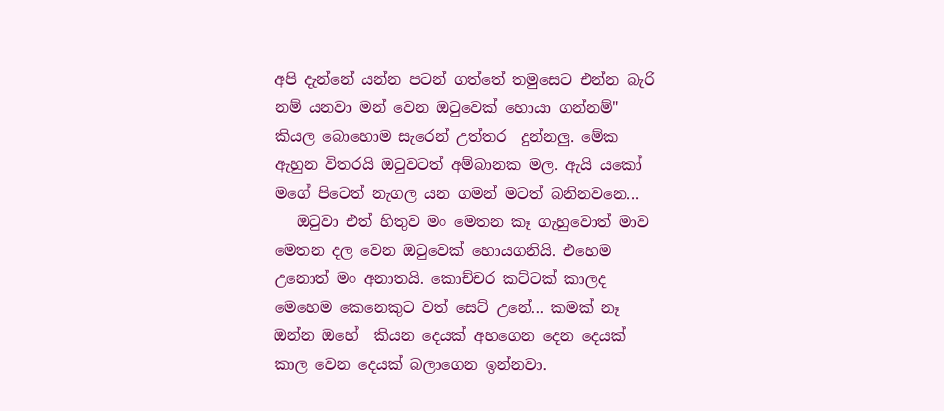අපි දැන්නේ යන්න පටන් ගත්තේ තමුසෙට එන්න බැරි නම් යනවා මන් වෙන ඔටුවෙක් හොයා ගන්නම්" කියල බොහොම සැරෙන් උත්තර  දුන්නලු. මේක ඇහුන විතරයි ඔටුවටත් අම්බානක මල. ඇයි යකෝ මගේ පිටෙත් නැගල යන ගමන් මටත් බනිනවනෙ...
   ඔටුවා එත් හිතුව මං මෙතන කෑ ගැහුවොත් මාව මෙතන දල වෙන ඔටුවෙක් හොයගනියි. එහෙම උනොත් මං අනාතයි. කොච්චර කට්ටක් කාලද මෙහෙම කෙනෙකුට වත් සෙට් උනේ... කමක් නෑ ඔන්න ඔහේ  කියන දෙයක් අහගෙන දෙන දෙයක් කාල වෙන දෙයක් බලාගෙන ඉන්නවා.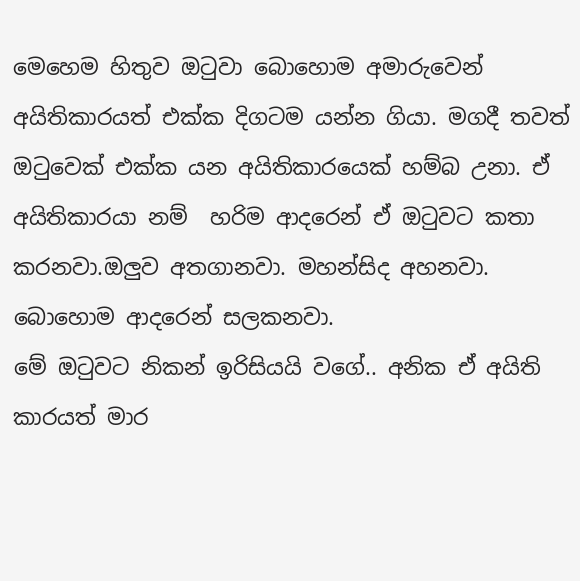මෙහෙම හිතුව ඔටුවා බොහොම අමාරුවෙන්  අයිතිකාරයත් එක්ක දිගටම යන්න ගියා. මගදී තවත් ඔටුවෙක් එක්ක යන අයිතිකාරයෙක් හම්බ උනා. ඒ අයිතිකාරයා නම්  හරිම ආදරෙන් ඒ ඔටුවට කතා කරනවා.ඔලුව අතගානවා. මහන්සිද අහනවා. බොහොම ආදරෙන් සලකනවා.
මේ ඔටුවට නිකන් ඉරිසියයි වගේ.. අනික ඒ අයිති කාරයත් මාර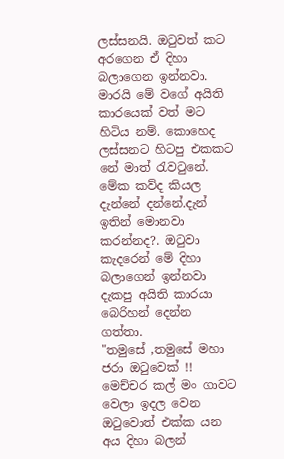ලස්සනයි. ඔටුවත් කට අරගෙන ඒ දිහා බලාගෙන ඉන්නවා. මාරයි මේ වගේ අයිති කාරයෙක් වත් මට හිටිය නම්. කොහෙද ලස්සනට හිටපු එකකට නේ මාත් රැවටුනේ.  මේක කව්ද කියල දැන්නේ දන්නේ.දැන් ඉතින් මොනවා කරන්නද?. ඔටුවා කැදරෙන් මේ දිහා බලාගෙන් ඉන්නවා දැකපු අයිති කාරයා බෙරිහන් දෙන්න ගත්තා.
"තමුසේ ,තමුසේ මහා ජරා ඔටුවෙක් !! මෙච්චර කල් මං ගාවට වෙලා ඉදල වෙන ඔටුවොත් එක්ක යන අය දිහා බලන්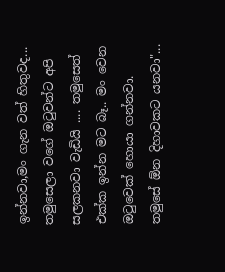ඉන්නවා,මං ගැන වත් හිතුවද... තමුසෙලා වගේ ඔටුවන්ට අපි සලකනවා වැඩියි .... තමුසෙත් එක්ක ඉන්න මට බෑ.. මං වෙන ඔටුවෙක් හොයා ගන්නවා. තමුසේ ඕන දිහාවකට යනවා"...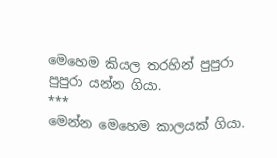මෙහෙම කියල තරහින් පුපුරා පුපුරා යන්න ගියා.
***
මෙන්න මෙහෙම කාලයක් ගියා.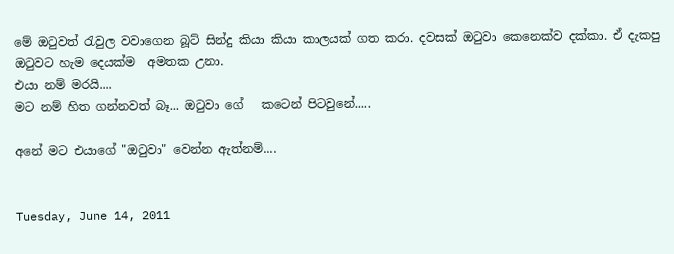මේ ඔටුවත් රැවුල වවාගෙන බූට් සින්දු කියා කියා කාලයක් ගත කරා. දවසක් ඔටුවා කෙනෙක්ව දක්කා. ඒ දැකපු ඔටුවට හැම දෙයක්ම  අමතක උනා.
එයා නම් මරයි....
මට නම් හිත ගන්නවත් බෑ... ඔටුවා ගේ   කටෙන් පිටවුනේ.....

අනේ මට එයාගේ "ඔටුවා" වෙන්න ඇත්නම්....


Tuesday, June 14, 2011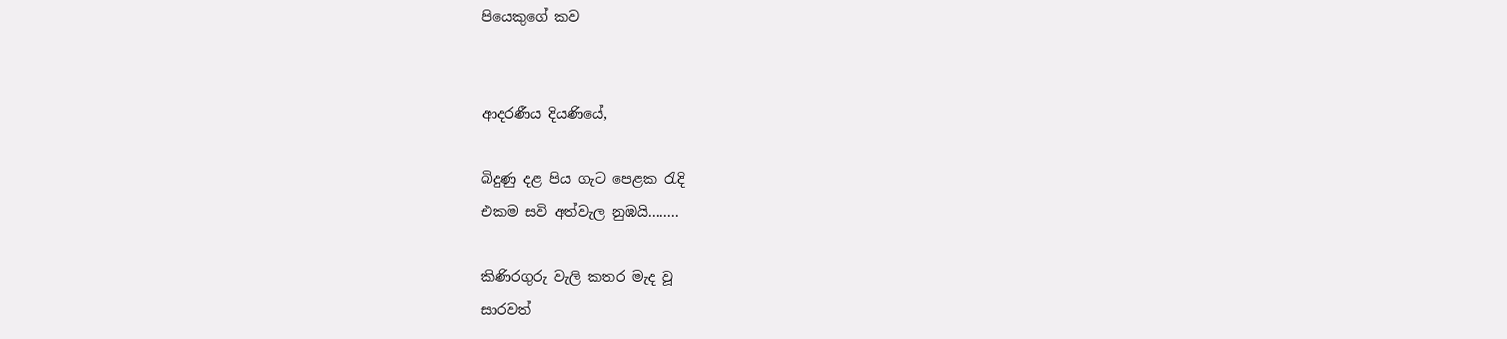පියෙකු‍ගේ කව


ආදරණීය දියණියේ,

බිදුණු දළ පිය ගැට පෙළක රැදි
එකම සවි අත්වැල නුඹයි........

කිණිරගුරු වැලි කතර මැද වූ
සාරවත්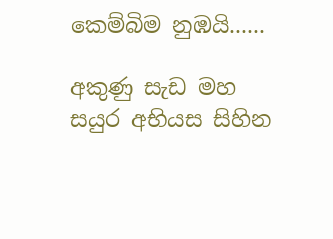කෙම්බිම නුඹයි......

අකුණු සැඩ මහ සයුර අභියස සිහින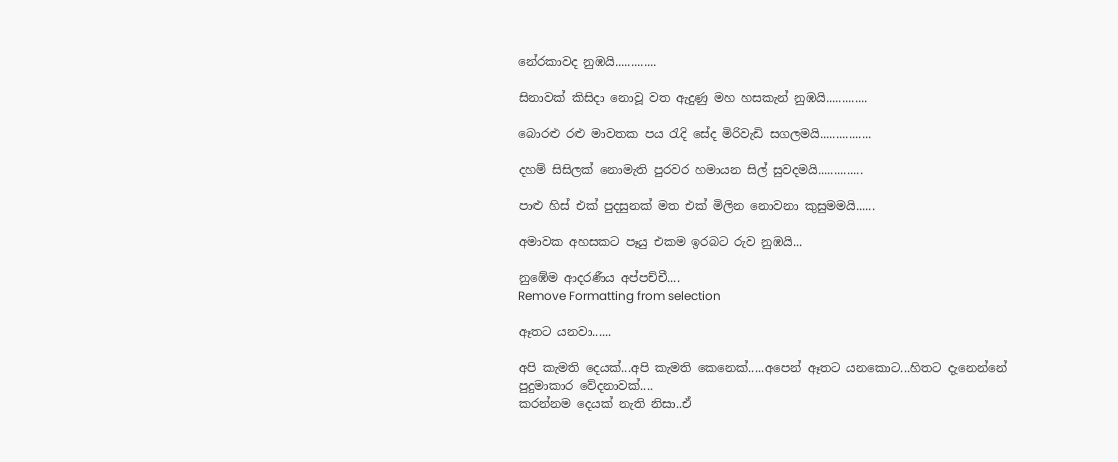නේ‍රකාවද නුඹයි.............

සිනාවක් කිසිදා නොවූ වත ඇදුණු මහ හසකැන් නුඹයි.............

බොරළු රළු මාවතක පය රැදි සේද මිරිවැඩි සගලමයි................

දහම් සිසිලක් නොමැති පුරවර හමායන සිල් සුවදමයි..............

පාළු හිස් එක් පුදසුනක් මත එක් මිලින නොවනා කුසුමමයි......

අමාවක අහසකට පෑයු එකම ඉරබට රුව නුඹයි...

නුඹේම ආදරණීය අප්පච්චී....
Remove Formatting from selection

ඈතට යනවා......

අපි කැමති දෙයක්...අපි කැමති කෙනෙක්.....අපෙන් ඈතට යනකොට...හිතට දැනෙන්නේ පුදුමාකාර වේදනාවක්....
කරන්නම දෙයක් නැති නිසා..ඒ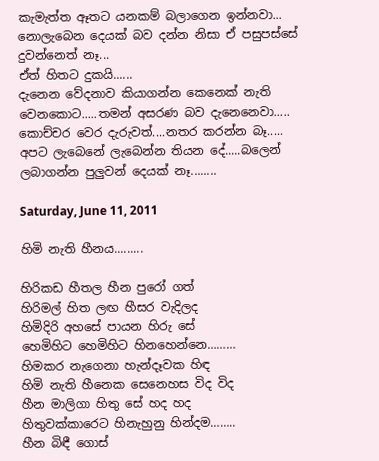කැමැත්ත ඈතට යනකම් බලාගෙන ඉන්නවා...
නොලැබෙන දෙයක් බව දන්න නිසා ඒ පසුපස්සේ දුවන්නෙත් නෑ...
ඒත් හිතට දුකයි......
දැනෙන වේදනාව කියාගන්න කෙනෙක් නැති වෙනකොට.....තමන් අසරණ බව දැනෙනෙවා.....
කොච්චර වෙර දැරුවත්....නතර කරන්න බෑ.....
අපට ලැබෙනේ ලැබෙන්න තියන දේ.....බලෙන් ලබාගන්න පුලුවන් දෙයක් නෑ........

Saturday, June 11, 2011

හිමි නැති හීනය.........

හිරිකඩ හීතල හීන පුරෝ ගත්
හිරිමල් හිත ලඟ හීසර වැදිලද
හිමිදිරි අහසේ පායන හිරු සේ
හෙමිහිට හෙමිහිට හිනහෙන්නෙ………
හිමකර නැගෙනා හැන්දෑවක හිඳ
හිමි නැති හීනෙක සෙනෙහස විද විද
හීන මාලිගා හිතු සේ හද හද
හිතුවක්කාරෙට හිනැහුනු හින්දම……..
හීන බිඳී ගොස්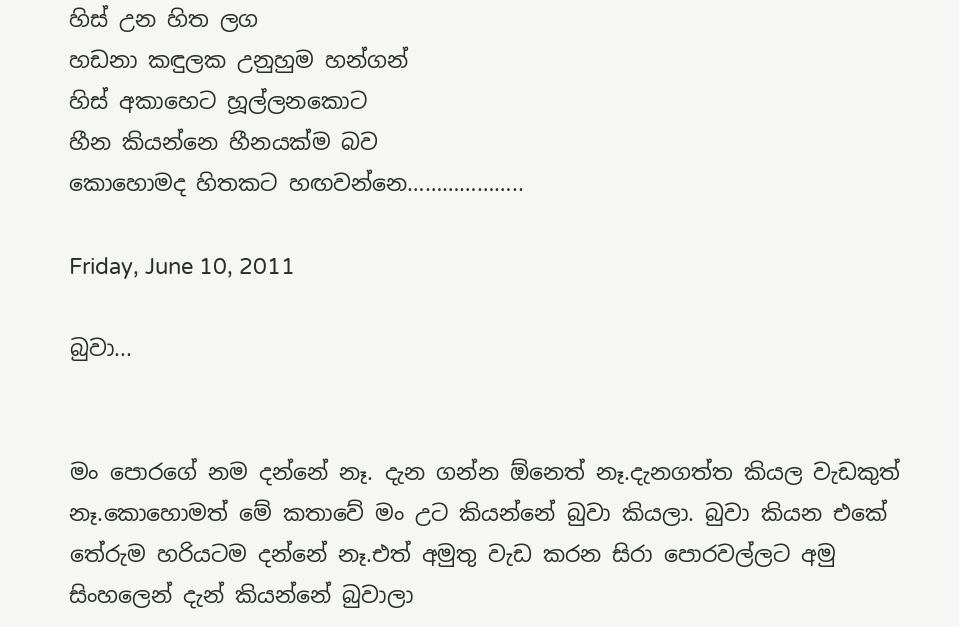හිස් උන හිත ලග
හඩනා කඳුලක උනුහුම හන්ගන්
හිස් අකාහෙට හූල්ලනකොට
හීන කියන්නෙ හීනයක්ම බව
කොහොමද හිතකට හඟවන්නෙ………………..

Friday, June 10, 2011

බුවා...


මං පොරගේ නම දන්නේ නෑ. දැන ගන්න ඕනෙත් නෑ.දැනගත්ත කියල වැඩකුත් නෑ.කොහොමත් මේ කතාවේ මං උට කියන්නේ බුවා කියලා. බුවා කියන එකේ තේරුම හරියටම දන්නේ නෑ.එත් අමුතු වැඩ කරන සිරා පොරවල්ලට අමු සිංහලෙන් දැන් කියන්නේ බුවාලා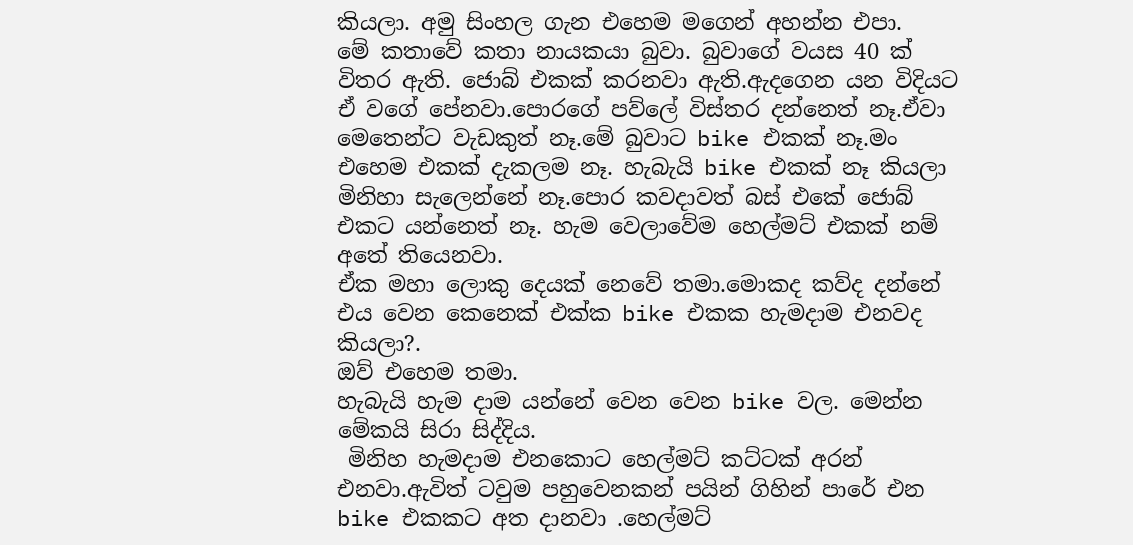කියලා. අමු සිංහල ගැන එහෙම මගෙන් අහන්න එපා.
මේ කතාවේ කතා නායකයා බුවා. බුවාගේ වයස 40 ක් විතර ඇති. ජොබ් එකක් කරනවා ඇති.ඇදගෙන යන විදියට ඒ වගේ පේනවා.පොරගේ පව්ලේ විස්තර දන්නෙත් නෑ.ඒවා මෙතෙන්ට වැඩකුත් නෑ.මේ බුවාට bike එකක් නෑ.මං එහෙම එකක් දැකලම නෑ. හැබැයි bike එකක් නෑ කියලා මිනිහා සැලෙන්නේ නෑ.පොර කවදාවත් බස් එකේ ජොබ් එකට යන්නෙත් නෑ. හැම වෙලාවේම හෙල්මට් එකක් නම් අතේ තියෙනවා.
ඒක මහා ලොකු දෙයක් නෙවේ තමා.මොකද කව්ද දන්නේ එය වෙන කෙනෙක් එක්ක bike එකක හැමදාම එනවද කියලා?.
ඔව් එහෙම තමා.
හැබැයි හැම දාම යන්නේ වෙන වෙන bike වල. මෙන්න මේකයි සිරා සිද්දිය.
 මිනිහ හැමදාම එනකොට හෙල්මට් කට්ටක් අරන් එනවා.ඇවිත් ටවුම පහුවෙනකන් පයින් ගිහින් පාරේ එන bike එකකට අත දානවා .හෙල්මට්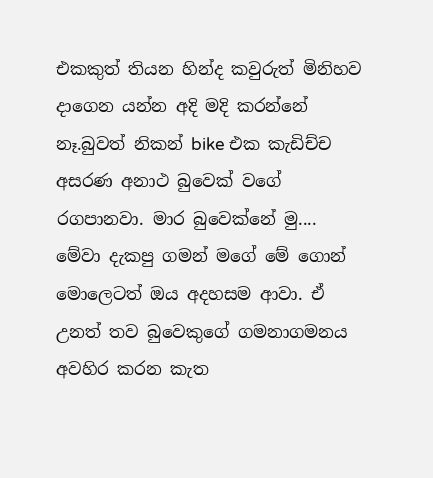එකකුත් තියන හින්ද කවුරුත් මිනිහව දාගෙන යන්න අදි මදි කරන්නේ නෑ.බුවත් නිකන් bike එක කැඩිච්ච අසරණ අනාථ බුවෙක් වගේ රගපානවා. මාර බුවෙක්නේ මු....
මේවා දැකපු ගමන් මගේ මේ ගොන් මොලෙටත් ඔය අදහසම ආවා. ඒ උනත් තව බුවෙකුගේ ගමනාගමනය අවහිර කරන කැත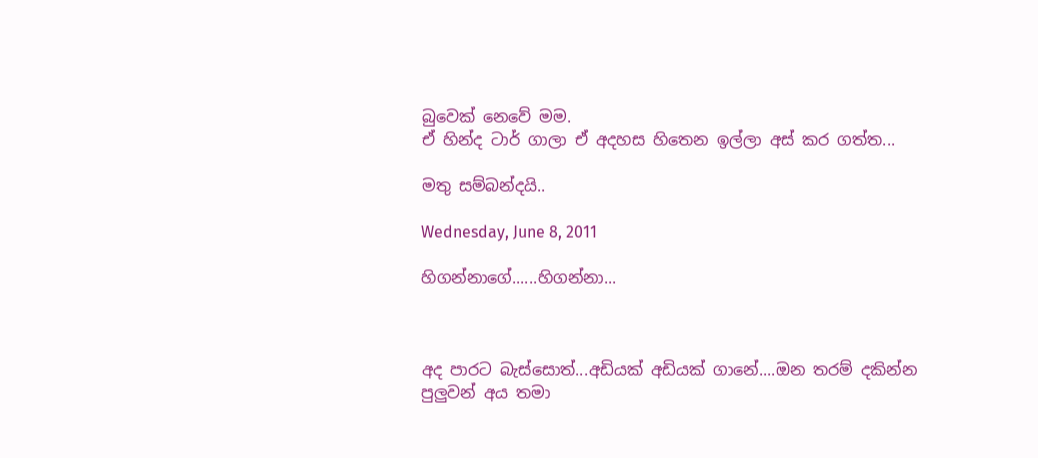බුවෙක් නෙවේ මම.
ඒ හින්ද ටාර් ගාලා ඒ අදහස හිතෙන ඉල්ලා අස් කර ගත්ත...

මතු සම්බන්දයි..

Wednesday, June 8, 2011

හිගන්නාගේ......හිගන්නා...



අද පාරට බැස්සොත්...අඩියක් අඩියක් ගානේ....ඔන තරම් දකින්න පුලුවන් අය තමා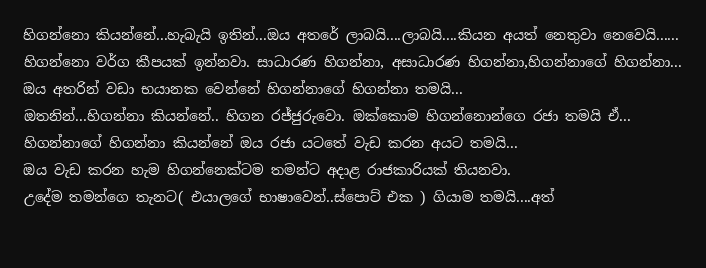හිගන්නො කියන්නේ...හැබැයි ඉතින්...ඔය අතරේ ලාබයි....ලාබයි....කියන අයත් නෙතුවා නෙවෙයි......
හිගන්නො වර්ග කීපයක් ඉන්නවා. සාධාරණ හිගන්නා, අසාධාරණ හිගන්නා,හිගන්නාගේ හිගන්නා...
ඔය අතරින් වඩා භයානක වෙන්නේ හිගන්නාගේ හිගන්නා තමයි...
ඔතනින්...හිගන්නා කියන්නේ.. හිගන රජ්ජුරුවො. ඔක්කොම හිගන්නොන්ගෙ රජා තමයි ඒ...
හිගන්නාගේ හිගන්නා කියන්නේ ඔය රජා යටතේ වැඩ කරන අයට තමයි...
ඔය වැඩ කරන හැම හිගන්නෙක්ටම තමන්ට අදාළ රාජකාරියක් තියනවා.
උදේම තමන්ගෙ තැනට( එයාලගේ භාෂාවෙන්..ස්පොට් එක ) ගියාම තමයි....අත්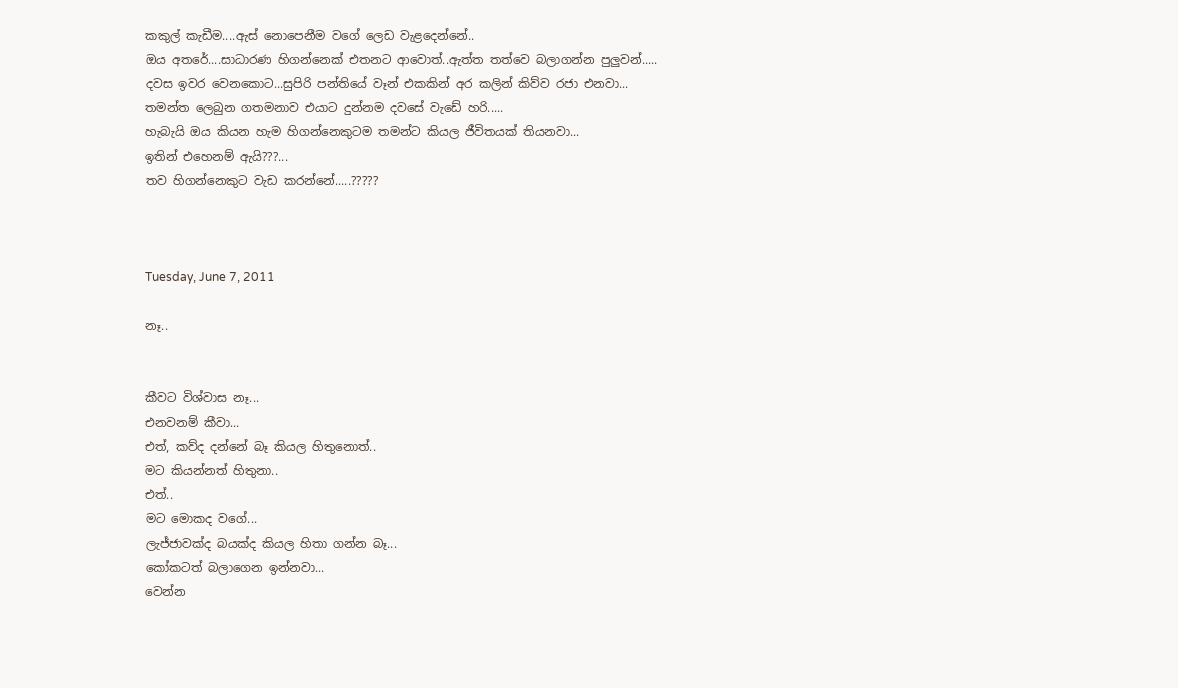කකුල් කැඩීම....ඇස් නොපෙනීම වගේ ලෙඩ වැළදෙන්නේ..
ඔය අතරේ....සාධාරණ හිගන්නෙක් එතනට ආවොත්..ඇත්ත තත්වෙ බලාගන්න පුලුවන්.....
දවස ඉවර වෙනකොට...සුපිරි පන්තියේ වෑන් එකකින් අර කලින් කිව්ව රජා එනවා...
තමන්ත ලෙබුන ගතමනාව එයාට දුන්නම දවසේ වැඩේ හරි.....
හැබැයි ඔය කියන හැම හිගන්නෙකුටම තමන්ට කියල ජීවිතයක් තියනවා...
ඉතින් එහෙනම් ඇයි???...
තව හිගන්නෙකුට වැඩ කරන්නේ.....?????



Tuesday, June 7, 2011

නෑ..


කීවට විශ්වාස නෑ...
එනවනම් කීවා...
එත්, කව්ද දන්නේ බෑ කියල හිතුනොත්..
මට කියන්නත් හිතුනා..
එත්..
මට මොකද වගේ...
ලැජ්ජාවක්ද බයක්ද කියල හිතා ගන්න බෑ...
කෝකටත් බලාගෙන ඉන්නවා...
වෙන්න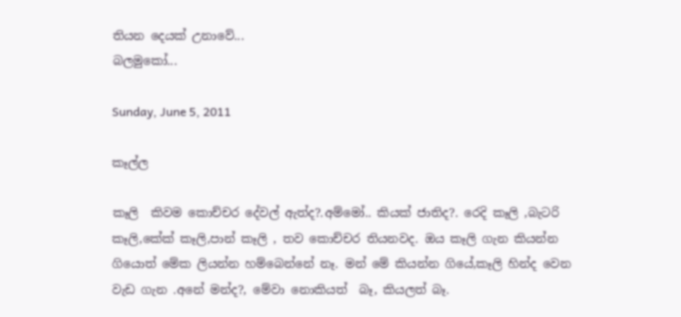තියන දෙයක් උනාවේ...
බලමුකෝ...

Sunday, June 5, 2011

කෑල්ල

කෑලි  කිවම කොච්චර දේවල් ඇත්ද?.අම්මෝ.. කියක් ජාතිද?. රෙදි කෑලි ,බැටරි කෑලි,කේක් කෑලි,පාන් කෑලි , තව කොච්චර තියනවද. ඔය කෑලි ගැන කියන්න ගියොත් මේක ලියන්න හම්බෙන්නේ නෑ. මන් මේ කියන්න ගියේ,කෑලි හින්ද වෙන වැඩ ගැන .අනේ මන්ද?, මේවා නොකියත්  බෑ, කියලත් බෑ.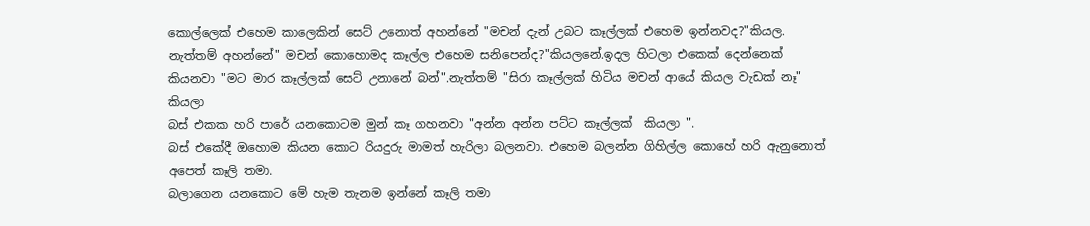කොල්ලෙක් එහෙම කාලෙකින් සෙට් උනොත් අහන්නේ "මචන් දැන් උබට කෑල්ලක් එහෙම ඉන්නවද?"කියල.
නැත්තම් අහන්නේ" මචන් කොහොමද කෑල්ල එහෙම සනිපෙන්ද?"කියලනේ.ඉදල හිටලා එකෙක් දෙන්නෙක් කියනවා "මට මාර කෑල්ලක් සෙට් උනානේ බන්".නැත්තම් "සිරා කෑල්ලක් හිටිය මචන් ආයේ කියල වැඩක් නෑ" කියලා
බස් එකක හරි පාරේ යනකොටම මුන් කෑ ගහනවා "අන්න අන්න පට්ට කෑල්ලක්  කියලා ".
බස් එකේදී ඔහොම කියන කොට රියදුරු මාමත් හැරිලා බලනවා. එහෙම බලන්න ගිහිල්ල කොහේ හරි ඇනුනොත් අපෙත් කෑලි තමා.
බලාගෙන යනකොට මේ හැම තැනම ඉන්නේ කෑලි තමා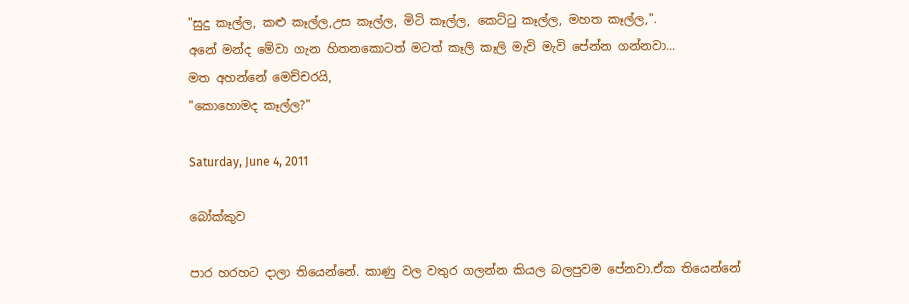"සුදු කෑල්ල, කළු කෑල්ල,උස කෑල්ල, මිටි කෑල්ල, කෙට්ටු කෑල්ල, මහත කෑල්ල,".
අනේ මන්ද මේවා ගැන හිතනකොටත් මටත් කෑලි කෑලි මැවි මැවි පේන්න ගන්නවා...
මත අහන්නේ මෙච්චරයි,
"කොහොමද කෑල්ල?"

Saturday, June 4, 2011

බෝක්කුව

පාර හරහට දාලා තියෙන්නේ. කාණු වල වතුර ගලන්න කියල බලපුවම පේනවා.ඒක තියෙන්නේ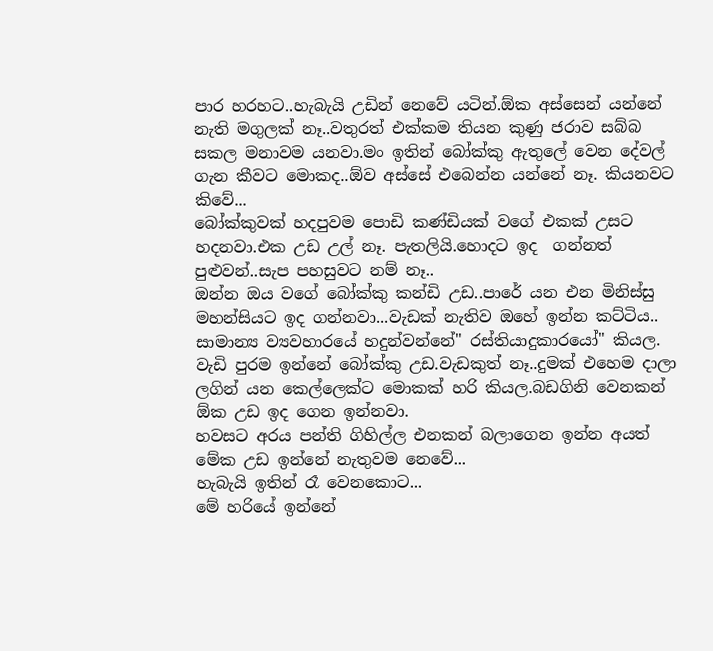පාර හරහට..හැබැයි උඩින් නෙවේ යටින්.ඕක අස්සෙන් යන්නේ නැති මගුලක් නෑ..වතුරත් එක්කම තියන කුණු ජරාව සබ්බ සකල මනාවම යනවා.මං ඉතින් බෝක්කු ඇතුලේ වෙන දේවල් ගැන කීවට මොකද..ඕව අස්සේ එබෙන්න යන්නේ නෑ. කියනවට කිවේ...
බෝක්කුවක් හදපුවම පොඩි කණ්ඩියක් වගේ එකක් උසට හදනවා.එක උඩ උල් නෑ. පැතලියි.හොදට ඉද  ගන්නත්  පුළුවන්..සැප පහසුවට නම් නෑ..
ඔන්න ඔය වගේ බෝක්කු කන්ඩි උඩ..පාරේ යන එන මිනිස්සු මහන්සියට ඉද ගන්නවා...වැඩක් නැතිව ඔහේ ඉන්න කට්ටිය.. සාමාන්‍ය ව්‍යවහාරයේ හදුන්වන්නේ" රස්තියාදුකාරයෝ" කියල. වැඩි පුරම ඉන්නේ බෝක්කු උඩ.වැඩකුත් නෑ..දුමක් එහෙම දාලා ලගින් යන කෙල්ලෙක්ට මොකක් හරි කියල.බඩගිනි වෙනකන් ඕක උඩ ඉද ගෙන ඉන්නවා.
හවසට අරය පන්ති ගිහිල්ල එනකන් බලාගෙන ඉන්න අයත් මේක උඩ ඉන්නේ නැතුවම නෙවේ...
හැබැයි ඉතින් රෑ වෙනකොට...
මේ හරියේ ඉන්නේ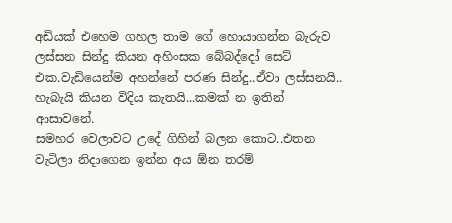අඩියක් එහෙම ගහල තාම ගේ හොයාගන්න බැරුව ලස්සන සින්දු කියන අහිංසක බේබද්දෝ සෙට් එක.වැඩියෙන්ම අහන්නේ පරණ සින්දු..ඒවා ලස්සනයි.. හැබැයි කියන විදිය කැතයි...කමක් න ඉතින් ආසාවනේ.
සමහර වෙලාවට උදේ ගිහින් බලන කොට..එතන වැටිලා නිදාගෙන ඉන්න අය ඕන තරම්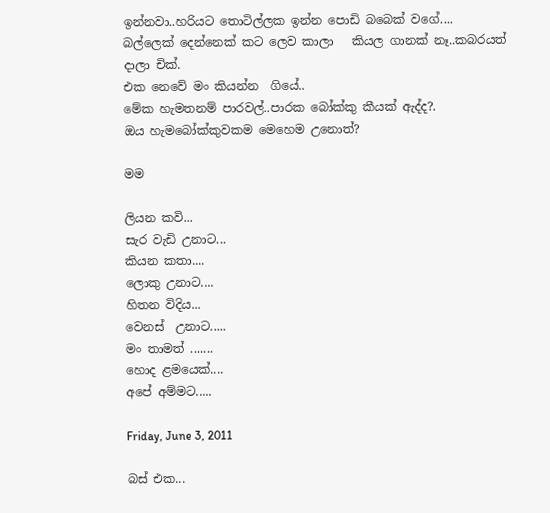ඉන්නවා..හරියට තොටිල්ලක ඉන්න පොඩි බබෙක් වගේ....
බල්ලෙක් දෙන්නෙක් කට ලෙව කාලා   කියල ගානක් නෑ..කබරයත් දාලා චික්.
එක නෙවේ මං කියන්න  ගියේ..
මේක හැමතනම් පාරවල්..පාරක බෝක්කු කීයක්‌ ඇද්ද?.
ඔය හැමබෝක්කුවකම මෙහෙම උනොත්?

මම

ලියන කවි...
සැර වැඩි උනාට...
කියන කතා....
ලොකු උනාට....
හිතන විදිය...
වෙනස්  උනාට.....
මං තාමත් .......
හොද ළමයෙක්....
අපේ අම්මට.....

Friday, June 3, 2011

බස් එක...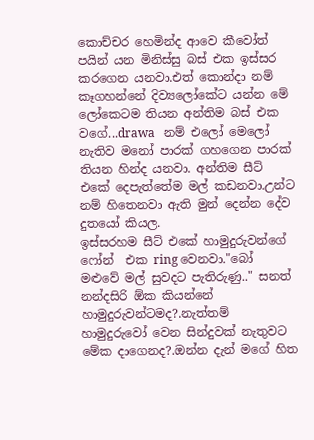කොච්චර හෙමින්ද ආවෙ කීවෝත් පයින් යන මිනිස්සු බස් එක ඉස්සර කරගෙන යනවා.එත් කොන්දා නම් කෑගහන්නේ දිව්‍යලෝකේට යන්න මේ ලෝකෙටම තියන අන්තිම බස් එක වගේ...drawa   නම් එලෝ මෙලෝ නැතිව මනෝ පාරක් ගහගෙන පාරක් තියන හින්ද යනවා. අන්තිම සීට් එකේ දෙපැත්තේම මල් කඩනවා.උන්ට නම් හිතෙනවා ඇති මුන් දෙන්න දේව දුතයෝ කියල.
ඉස්සරහම සීට් එකේ හාමුදුරුවන්ගේ ෆෝන්  එක ring වෙනවා."බෝ මළුවේ මල් සුවදට පැතිරුණු.." සනත් නන්දසිරි ඕක කියන්නේ හාමුදුරුවන්ටමද?.නැත්තම් හාමුදුරුවෝ වෙන සින්දුවක් නැතුවට මේක දාගෙනද?.ඔන්න දැන් මගේ හිත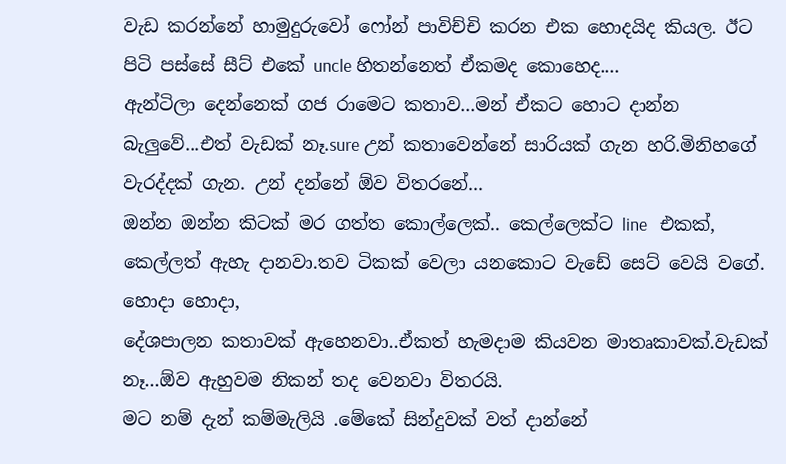වැඩ කරන්නේ හාමුදුරුවෝ ෆෝන් පාවිච්චි කරන එක හොදයිද කියල. ඊට  පිටි පස්සේ සීට් එකේ uncle හිතන්නෙත් ඒකමද කොහෙද....
ඇන්ටිලා දෙන්නෙක් ගජ රාමෙට කතාව...මන් ඒකට හොට දාන්න බැලුවේ...එත් වැඩක් නෑ.sure උන් කතාවෙන්නේ සාරියක් ගැන හරි.මිනිහගේ වැරද්දක් ගැන. උන් දන්නේ ඕව විතරනේ...
ඔන්න ඔන්න කිටක් මර ගත්ත කොල්ලෙක්.. කෙල්ලෙක්ට line   එකක්, කෙල්ලත් ඇහැ දානවා.තව ටිකක් වෙලා යනකොට වැඩේ සෙට් වෙයි වගේ. හොදා හොදා,
දේශපාලන කතාවක් ඇහෙනවා..ඒකත් හැමදාම කියවන මාතෘකාවක්.වැඩක් නෑ...ඕව ඇහුවම නිකන් තද වෙනවා විතරයි.
මට නම් දැන් කම්මැලියි .මේකේ සින්දුවක් වත් දාන්නේ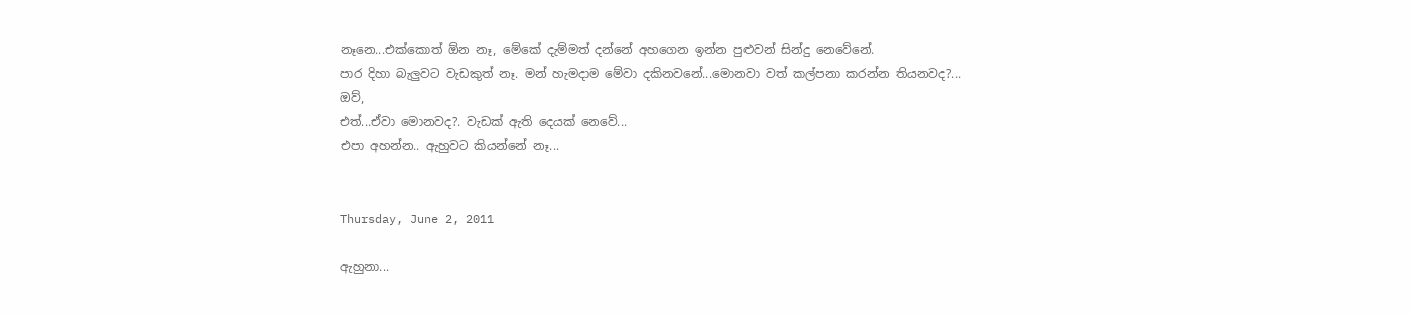නෑනෙ...එක්කොත් ඕන නෑ, මේකේ දැම්මත් දන්නේ අහගෙන ඉන්න පුළුවන් සින්දු නෙවේනේ.
පාර දිහා බැලුවට වැඩකුත් නෑ. මන් හැමදාම මේවා දකිනවනේ...මොනවා වත් කල්පනා කරන්න තියනවද?...
ඔව්,
එත්...ඒවා මොනවද?. වැඩක් ඇති දෙයක් නෙවේ...
එපා අහන්න.. ඇහුවට කියන්නේ නෑ...


Thursday, June 2, 2011

ඇහුනා...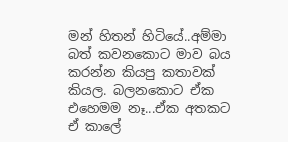මන් හිතන් හිටියේ..අම්මා බත් කවනකොට මාව බය කරන්න කියපු කතාවක් කියල. බලනකොට ඒක එහෙමම නෑ...ඒක අතකට ඒ කාලේ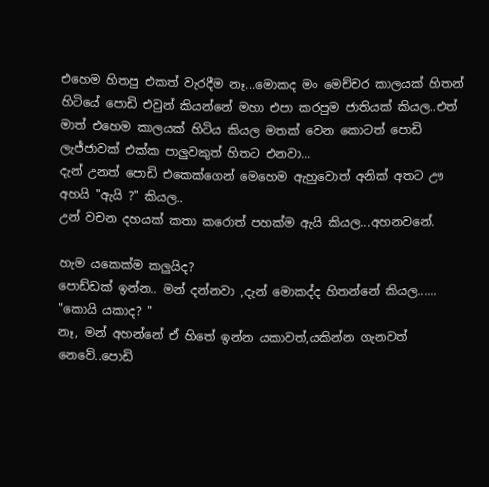එහෙම හිතපු එකත් වැරදීම නෑ...මොකද මං මෙච්චර කාලයක් හිතන් හිටියේ පොඩි එවුන් කියන්නේ මහා එපා කරපුම ජාතියක් කියල..එත් මාත් එහෙම කාලයක් හිටිය කියල මතක් වෙන කොටත් පොඩි ලැජ්ජාවක් එක්ක පාලුවකුත් හිතට එනවා...
දැන් උනත් පොඩි එකෙක්ගෙන් මෙහෙම ඇහුවොත් අනික් අතට ඌ අහයි "ඇයි ?" කියල..
උන් වචන දහයක් කතා කරොත් පහක්ම ඇයි කියල...අහනවනේ.

හැම යකෙක්ම කලුයිද?
පොඩ්ඩක් ඉන්න.. මන් දන්නවා ,දැන් මොකද්ද හිතන්නේ කියල......
"කොයි යකාද? "
නෑ, මන් අහන්නේ ඒ හිතේ ඉන්න යකාවත්,යකින්න ගැනවත් නෙවේ..පොඩි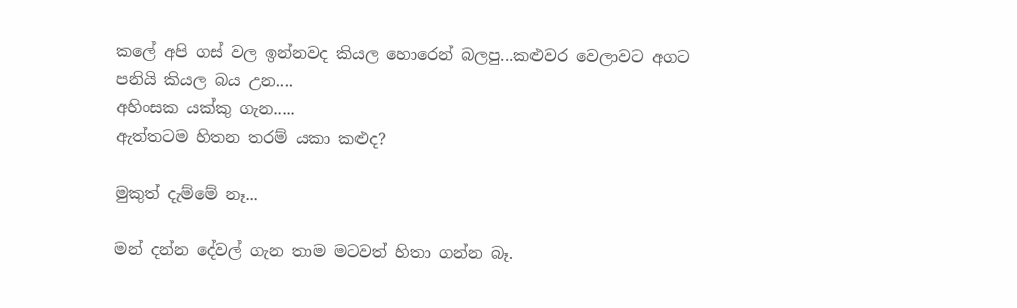කලේ අපි ගස් වල ඉන්නවද කියල හොරෙන් බලපු...කළුවර වෙලාවට අගට පනියි කියල බය උන....
අහිංසක යක්කු ගැන.....
ඇත්තටම හිතන තරම් යකා කළුද?

මුකුත් දැම්මේ නෑ...

මන් දන්න දේවල් ගැන තාම මටවත් හිතා ගන්න බෑ.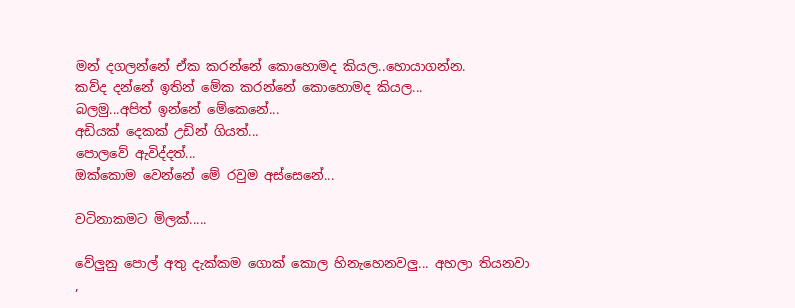මන් දගලන්නේ ඒක කරන්නේ කොහොමද කියල..හොයාගන්න.
කව්ද දන්නේ ඉතින් මේක කරන්නේ කොහොමද කියල...
බලමු...අපිත් ඉන්නේ මේකෙනේ...
අඩියක් දෙකක් උඩින් ගියත්...
පොලවේ ඇවිද්දත්...
ඔක්කොම වෙන්නේ මේ රවුම අස්සෙනේ...

වටිනාකමට මිලක්.....

වේලුනු පොල් අතු දැක්කම ගොක් කොල හිනැහෙනවලු... අහලා තියනවා ,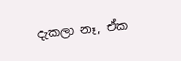දැකලා නෑ, ඒක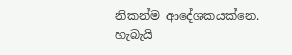නිකන්ම ආදේශකයක්නෙ. හැබැයි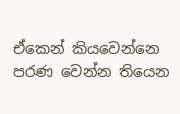ඒකෙන් කියවෙන්නෙ පරණ වෙන්න තියෙන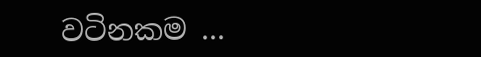වටිනකම ...